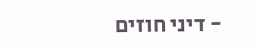- דיני חוזים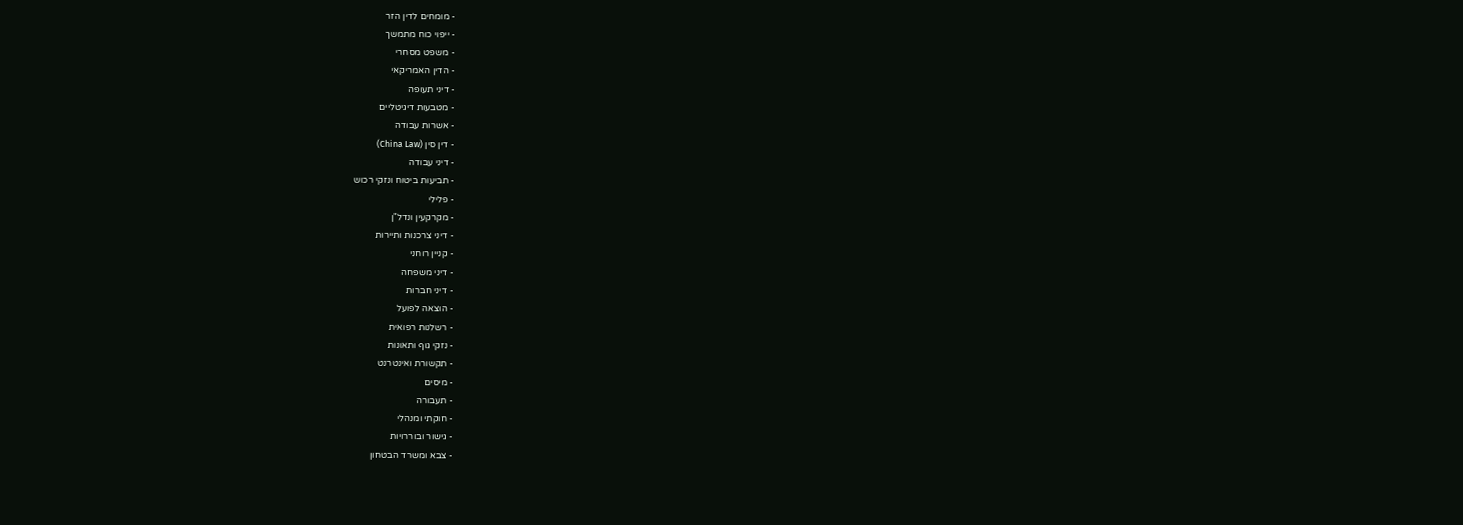- מומחים לדין הזר
- ייפוי כוח מתמשך
- משפט מסחרי
- הדין האמריקאי
- דיני תעופה
- מטבעות דיגיטליים
- אשרות עבודה
- דין סין (China Law)
- דיני עבודה
- תביעות ביטוח ונזקי רכוש
- פלילי
- מקרקעין ונדל"ן
- דיני צרכנות ותיירות
- קניין רוחני
- דיני משפחה
- דיני חברות
- הוצאה לפועל
- רשלנות רפואית
- נזקי גוף ותאונות
- תקשורת ואינטרנט
- מיסים
- תעבורה
- חוקתי ומנהלי
- גישור ובוררויות
- צבא ומשרד הבטחון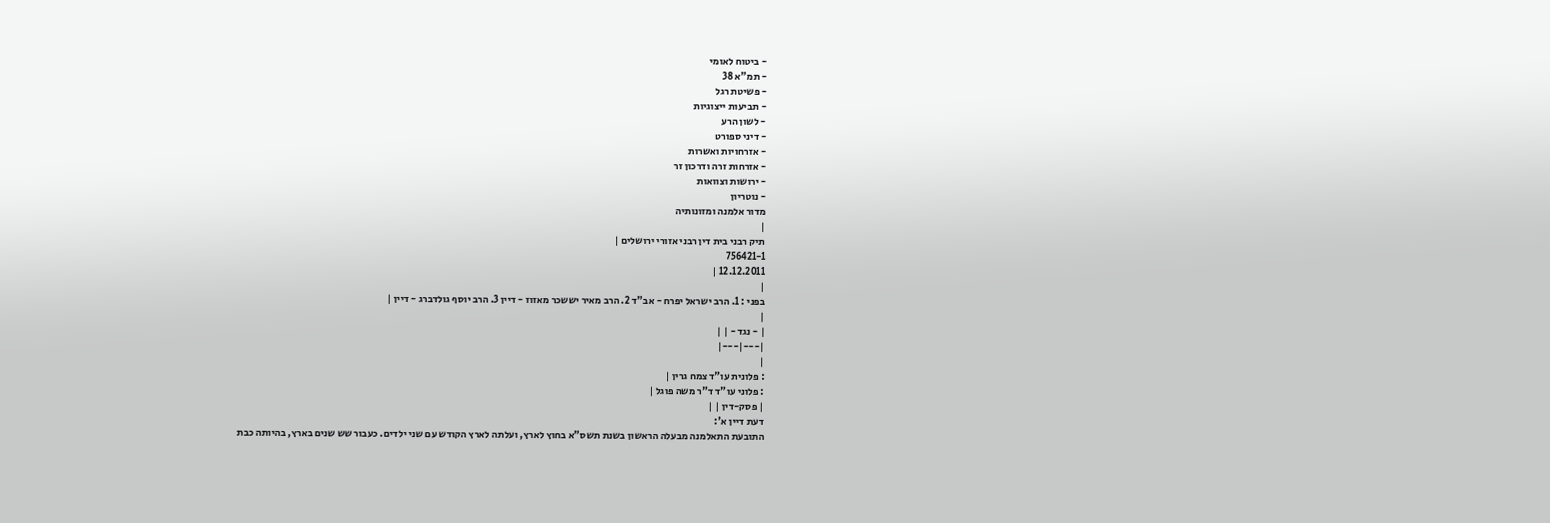- ביטוח לאומי
- תמ"א 38
- פשיטת רגל
- תביעות ייצוגיות
- לשון הרע
- דיני ספורט
- אזרחויות ואשרות
- אזרחות זרה ודרכון זר
- ירושות וצוואות
- נוטריון
מדור אלמנה ומזונותיה
|
תיק רבני בית דין רבני אזורי ירושלים |
756421-1
12.12.2011 |
|
בפני : 1. הרב ישראל יפרח - אב"ד 2. הרב מאיר יששכר מאזוז - דיין 3. הרב יוסף גולדברג - דיין |
|
| - נגד - | |
|---|---|
|
: פלונית עו"ד צמח גרין |
: פלוני עו"ד ד"ר משה פוגל |
| פסק-דין | |
דעת דיין א':
התובעת התאלמנה מבעלה הראשון בשנת תשס"א בחוץ לארץ, ועלתה לארץ הקודש עם שני ילדים. כעבור שש שנים בארץ, בהיותה כבת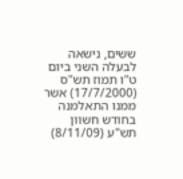ששים, נישאה לבעלה השני ביום ט"ו תמוז תש"ס (17/7/2000) אשר ממנו התאלמנה בחודש חשוון תש"ע (8/11/09)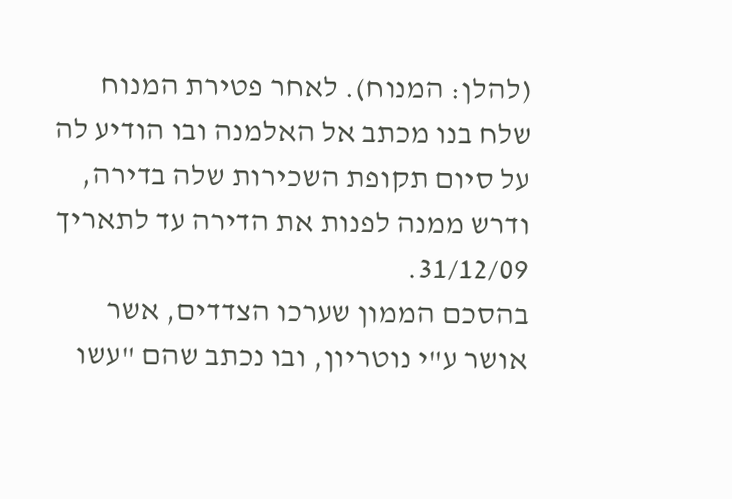(להלן: המנוח). לאחר פטירת המנוח שלח בנו מכתב אל האלמנה ובו הודיע לה על סיום תקופת השכירות שלה בדירה, ודרש ממנה לפנות את הדירה עד לתאריך 31/12/09.
בהסכם הממון שערכו הצדדים, אשר אושר ע"י נוטריון, ובו נכתב שהם "עשו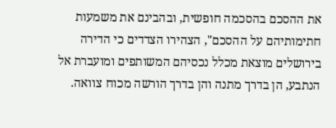את ההסכם בהסכמה חופשית, ובהבינם את משמעות חתימותיהם על ההסכם", הצהירו הצדדים כי הדירה בירושלים מוצאת מכלל נכסיהם המשותפים ומועברת אל הנתבע, הן בדרך מתנה והן בדרך הורשה מכוח צוואה.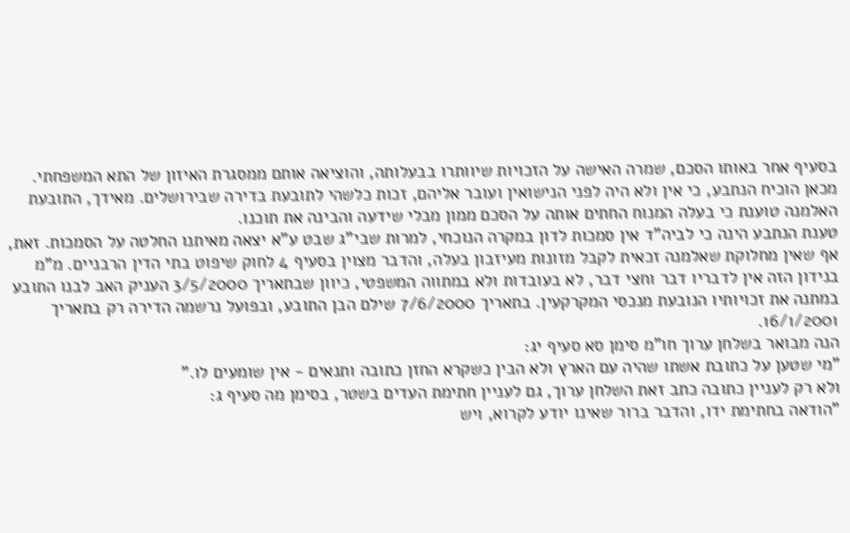בסעיף אחר באותו הסכם, שמרה האישה על הזכויות שיוותרו בבעלותה, והוציאה אותם ממסגרת האיזון של התא המשפחתי. מכאן הוכיח הנתבע, כי אין ולא היה לפני הנישואין ועובר אליהם, זכות כלשהי לתובעת בדירה שבירושלים. מאידך, התובעת האלמנה טוענת כי בעלה המנוח החתים אותה על הסכם ממון מבלי שידעה והבינה את תוכנו.
טענת הנתבע הינה כי לביה"ד אין סמכות לדון במקרה הנוכחי, למרות שבי"ג שבט ע"א יצאה מאיתנו החלטה על הסמכות. זאת, אף שאין מחלוקת שאלמנה זכאית לקבל מזונות מעיזבון בעלה, והדבר מצוין בסעיף 4 לחוק שיפוט בתי הדין הרבניים. מ"מ בנידון הזה אין לדבריו דבר וחצי דבר, לא בעובדות ולא במתווה המשפטי, כיוון שבתאריך 3/5/2000 העניק האב לבנו התובע במתנה את זכויותיו הנובעת מנכסי המקרקעין. בתאריך 7/6/2000 שילם הבן התובע, ובפועל נרשמה הדירה רק בתאריך 16/1/2001.
הנה מבואר בשלחן ערוך חו"מ סימן סא סעיף יג:
"מי שטען על כתובת אשתו שהיה עם הארץ ולא הבין כשקרא החזן כתובה ותנאים - אין שומעים לו."
ולא רק לעניין כתובה כתב זאת השלחן ערוך, גם לעניין חתימת העדים בשטר, בסימן מה סעיף ג:
"הודאה בחתימת ידו, והדבר ברור שאינו יודע לקרוא, ויש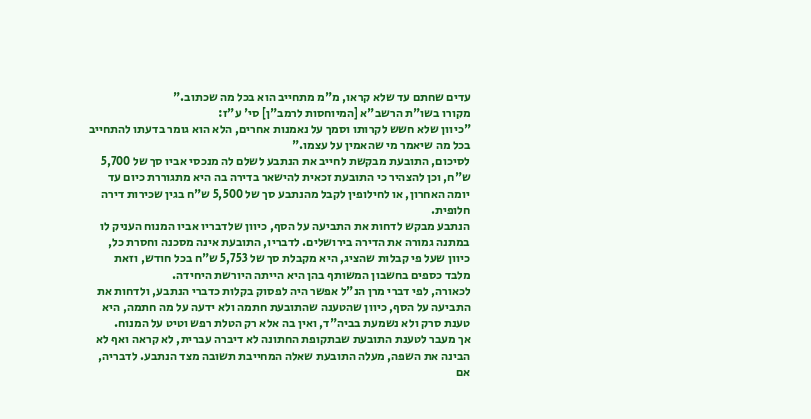עדים שחתם עד שלא קראו, מ"מ מתחייב הוא בכל מה שכתוב."
מקורו בשו"ת הרשב"א [המיוחסות לרמב"ן] סי' ע"ז:
"כיוון שלא חשש לקרותו וסמך על נאמנות אחרים, הלא הוא גומר בדעתו להתחייב בכל מה שיאמר מי שהאמין על עצמו."
לסיכום, התובעת מבקשת לחייב את הנתבע לשלם לה מנכסי אביו סך של 5,700 ש"ח, וכן להצהיר כי התובעת זכאית להישאר בדירה בה היא מתגוררת כיום עד יומה האחרון, או לחילופין לקבל מהנתבע סך של 5,500 ש"ח בגין שכירות דירה חלופית.
הנתבע מבקש לדחות את התביעה על הסף, כיוון שלדבריו אביו המנוח העניק לו במתנה גמורה את הדירה בירושלים. לדבריו, התובעת אינה מסכנה וחסרת כל, כיוון שעל פי קבלות שהציג, היא מקבלת סך של 5,753 ש"ח בכל חודש, וזאת מלבד כספים בחשבון המשותף בהן היא הייתה היורשת היחידה.
לכאורה, לפי דברי מרן הנ"ל אפשר היה לפסוק בקלות כדברי הנתבע, ולדחות את התביעה על הסף, כיוון שהטענה שהתובעת חתמה ולא ידעה על מה חתמה, היא טענת סרק ולא נשמעת בביה"ד, ואין בה אלא רק הטלת רפש וטיט על המנוח.
אך מעבר לטענת התובעת שבתקופת החתונה לא דיברה עברית, לא קראה ואף לא הבינה את השפה, מעלה התובעת שאלה המחייבת תשובה מצד הנתבע. לדבריה, אם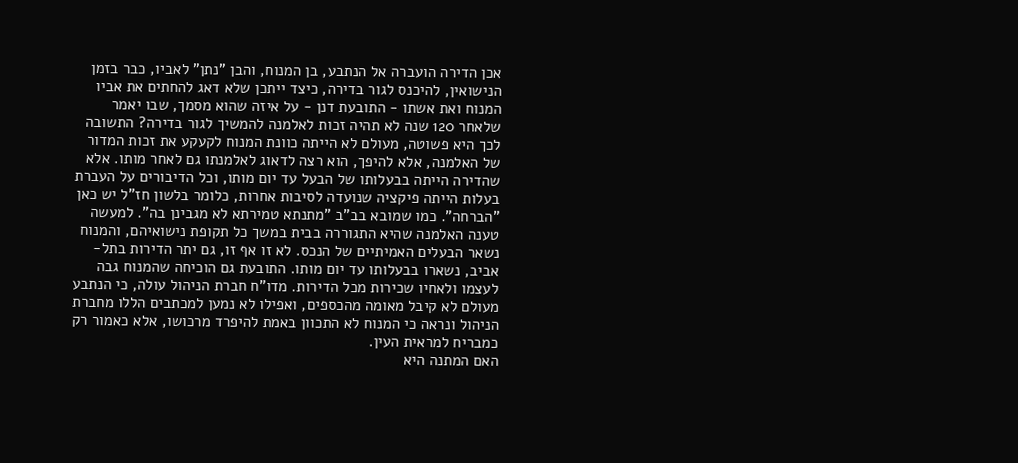אכן הדירה הועברה אל הנתבע, בן המנוח, והבן "נתן" לאביו, כבר בזמן הנישואין, להיכנס לגור בדירה, כיצד ייתכן שלא דאג להחתים את אביו המנוח ואת אשתו - התובעת דנן - על איזה שהוא מסמך, שבו יאמר שלאחר 120 שנה לא תהיה זכות לאלמנה להמשיך לגור בדירה? התשובה לכך היא פשוטה, מעולם לא הייתה כוונת המנוח לקעקע את זכות המדור של האלמנה, אלא להיפך, הוא רצה לדאוג לאלמנתו גם לאחר מותו. אלא שהדירה הייתה בבעלותו של הבעל עד יום מותו, וכל הדיבורים על העברת בעלות הייתה פיקציה שנועדה לסיבות אחרות, כלומר בלשון חז"ל יש כאן "הברחה". כמו שמובא בב"ב "מתנתא טמירתא לא מגבינן בה". למעשה טענה האלמנה שהיא התגוררה בבית במשך כל תקופת נישואיהם, והמנוח נשאר הבעלים האמיתיים של הנכס. לא זו אף זו, גם יתר הדירות בתל-אביב, נשארו בבעלותו עד יום מותו. התובעת גם הוכיחה שהמנוח גבה לעצמו ולאחיו שכירות מכל הדירות. מדו"ח חברת הניהול עולה, כי הנתבע מעולם לא קיבל מאומה מהכספים, ואפילו לא נמען למכתבים הללו מחברת הניהול ונראה כי המנוח לא התכוון באמת להיפרד מרכושו, אלא כאמור רק כמבריח למראית העין.
האם המתנה היא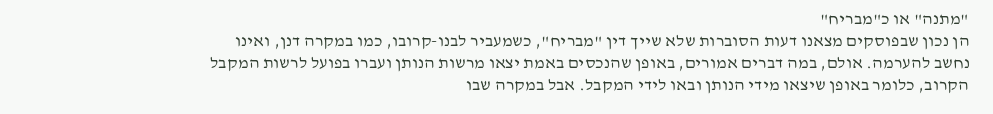"מתנה" או כ"מבריח"
הן נכון שבפוסקים מצאנו דעות הסוברות שלא שייך דין "מבריח", כשמעביר לבנו-קרובו, כמו במקרה דנן, ואינו נחשב להערמה. אולם, במה דברים אמורים, באופן שהנכסים באמת יצאו מרשות הנותן ועברו בפועל לרשות המקבל הקרוב, כלומר באופן שיצאו מידי הנותן ובאו לידי המקבל. אבל במקרה שבו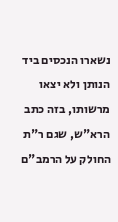נשארו הנכסים ביד הנותן ולא יצאו מרשותו, בזה כתב הרא"ש, שגם ר"ת החולק על הרמב"ם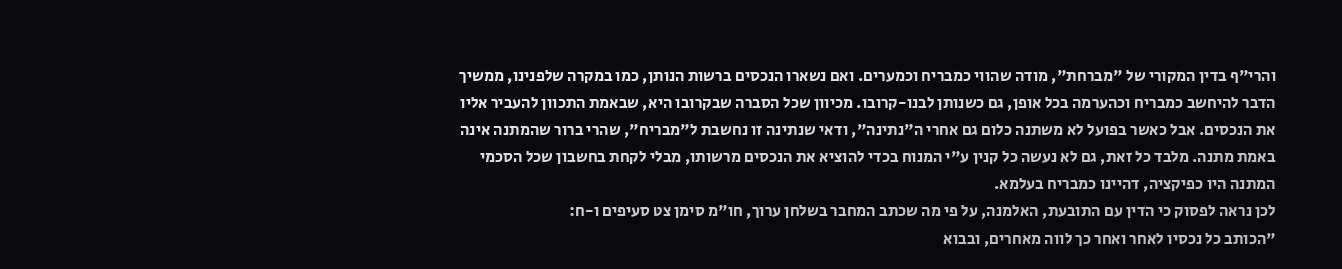והרי"ף בדין המקורי של "מברחת", מודה שהווי כמבריח וכמערים. ואם נשארו הנכסים ברשות הנותן, כמו במקרה שלפנינו, ממשיך הדבר להיחשב כמבריח וכהערמה בכל אופן, גם כשנותן לבנו-קרובו. מכיוון שכל הסברה שבקרובו היא, שבאמת התכוון להעביר אליו את הנכסים. אבל כאשר בפועל לא משתנה כלום גם אחרי ה"נתינה", ודאי שנתינה זו נחשבת ל"מבריח", שהרי ברור שהמתנה אינה באמת מתנה. מלבד כל זאת, גם לא נעשה כל קנין ע"י המנוח בכדי להוציא את הנכסים מרשותו, מבלי לקחת בחשבון שכל הסכמי המתנה היו כפיקציה, דהיינו כמבריח בעלמא.
לכן נראה לפסוק כי הדין עם התובעת, האלמנה, על פי מה שכתב המחבר בשלחן ערוך, חו"מ סימן צט סעיפים ו-ח:
"הכותב כל נכסיו לאחר ואחר כך לווה מאחרים, ובבוא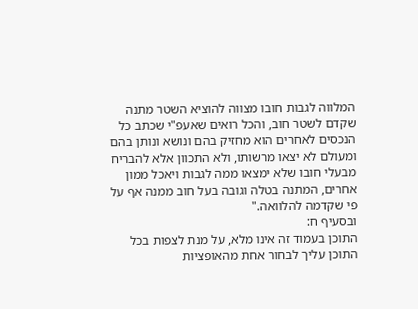המלווה לגבות חובו מצווה להוציא השטר מתנה שקדם לשטר חוב, והכל רואים שאעפ"י שכתב כל הנכסים לאחרים הוא מחזיק בהם ונושא ונותן בהם ומעולם לא יצאו מרשותו, ולא התכוון אלא להבריח מבעלי חובו שלא ימצאו ממה לגבות ויאכל ממון אחרים, המתנה בטלה וגובה בעל חוב ממנה אף על פי שקדמה להלוואה."
ובסעיף ח:
התוכן בעמוד זה אינו מלא, על מנת לצפות בכל התוכן עליך לבחור אחת מהאופציות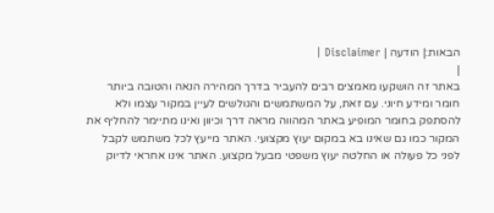הבאות:| הודעה | Disclaimer |
|
באתר זה הושקעו מאמצים רבים להעביר בדרך המהירה הנאה והטובה ביותר חומר ומידע חיוני. עם זאת, על המשתמשים והגולשים לעיין במקור עצמו ולא להסתפק בחומר המופיע באתר המהווה מראה דרך וכיוון ואינו מתיימר להחליף את המקור כמו גם שאינו בא במקום יעוץ מקצועי. האתר מייעץ לכל משתמש לקבל לפני כל פעולה או החלטה יעוץ משפטי מבעל מקצוע. האתר אינו אחראי לדיוק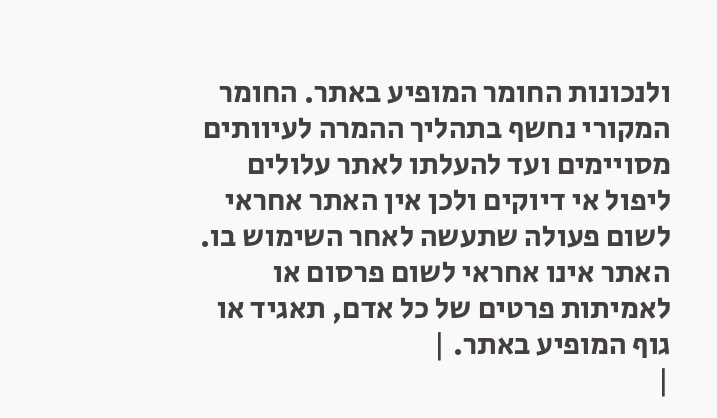ולנכונות החומר המופיע באתר. החומר המקורי נחשף בתהליך ההמרה לעיוותים מסויימים ועד להעלתו לאתר עלולים ליפול אי דיוקים ולכן אין האתר אחראי לשום פעולה שתעשה לאחר השימוש בו. האתר אינו אחראי לשום פרסום או לאמיתות פרטים של כל אדם, תאגיד או גוף המופיע באתר. |
|